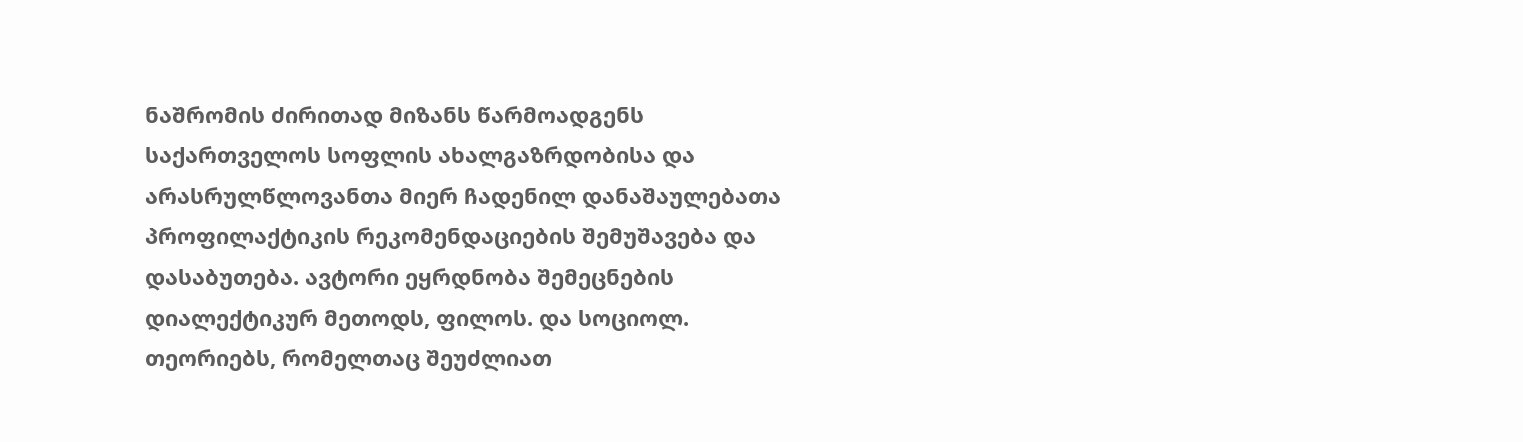ნაშრომის ძირითად მიზანს წარმოადგენს საქართველოს სოფლის ახალგაზრდობისა და არასრულწლოვანთა მიერ ჩადენილ დანაშაულებათა პროფილაქტიკის რეკომენდაციების შემუშავება და დასაბუთება. ავტორი ეყრდნობა შემეცნების დიალექტიკურ მეთოდს, ფილოს. და სოციოლ. თეორიებს, რომელთაც შეუძლიათ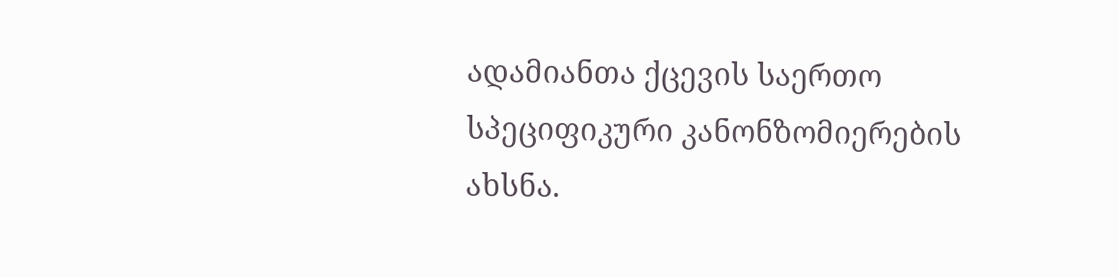ადამიანთა ქცევის საერთო სპეციფიკური კანონზომიერების ახსნა.